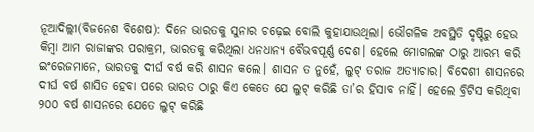ନୂଆଦିଲ୍ଲୀ(ବିଜନେଶ ବିଶେଷ): ଦିନେ ଭାରତକୁ ସୁନାର ଚଢ଼େଇ ବୋଲି କୁହାଯାଉଥିଲା। ଭୌଗଳିକ ଅବସ୍ଥିତି ଦୃଷ୍ଟିରୁ ହେଉ କିମ୍ବା ଆମ ରାଜାଙ୍କର ପରାକ୍ରମ, ଭାରତକୁ କରିଥିଲା ଧନଧାନ୍ୟ ବୈଭବପୂର୍ଣ୍ଣ ଦେଶ। ହେଲେ ମୋଗଲଙ୍କ ଠାରୁ ଆରମ୍ଭ କରି ଇଂରେଜମାନେ, ଭାରତକୁ ଦୀର୍ଘ ବର୍ଷ କରି ଶାସନ କଲେ। ଶାସନ ତ ନୁହେଁ, ଲୁଟ୍ ତରାଜ ଅତ୍ୟାଚାର। ବିଦେଶୀ ଶାସନରେ ଦୀର୍ଘ ବର୍ଷ ଶାସିତ ହେବା ପରେ ଭାରତ ଠାରୁ କିଏ କେତେ ଯେ ଲୁଟ୍ କରିଛି ତା’ର ହିସାବ ନାହିଁ। ହେଲେ ବ୍ରିଟିସ କରିଥିବା ୨୦୦ ବର୍ଷ ଶାସନରେ ଯେତେ ଲୁଟ୍ କରିଛି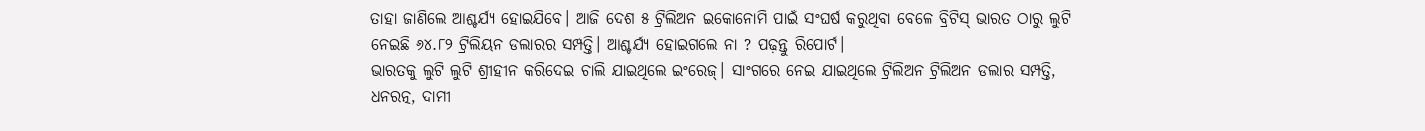ତାହା ଜାଣିଲେ ଆଶ୍ଚର୍ଯ୍ୟ ହୋଇଯିବେ। ଆଜି ଦେଶ ୫ ଟ୍ରିଲିଅନ ଇକୋନୋମି ପାଇଁ ସଂଘର୍ଷ କରୁଥିବା ବେଳେ ବ୍ରିଟିସ୍ ଭାରତ ଠାରୁ ଲୁଟି ନେଇଛି ୬୪.୮୨ ଟ୍ରିଲିୟନ ଡଲାରର ସମ୍ପତ୍ତି। ଆଶ୍ଚର୍ଯ୍ୟ ହୋଇଗଲେ ନା ? ପଢ଼ନ୍ତୁ ରିପୋର୍ଟ।
ଭାରତକୁ ଲୁଟି ଲୁଟି ଶ୍ରୀହୀନ କରିଦେଇ ଚାଲି ଯାଇଥିଲେ ଇଂରେଜ୍। ସାଂଗରେ ନେଇ ଯାଇଥିଲେ ଟ୍ରିଲିଅନ ଟ୍ରିଲିଅନ ଡଲାର ସମ୍ପତ୍ତି, ଧନରତ୍ନ, ଦାମୀ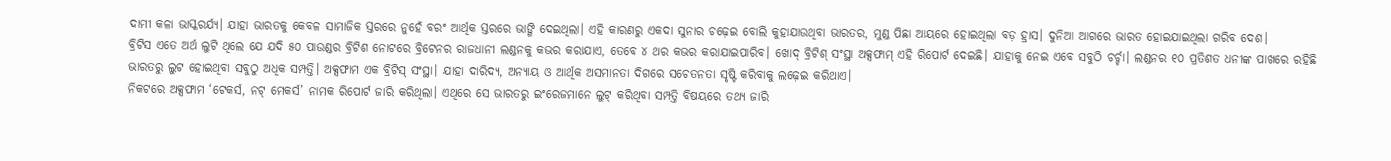ଦାମୀ କଳା ଭାସ୍କରର୍ଯ୍ୟ। ଯାହା ଭାରତକୁ କେବଳ ସାମାଜିକ ସ୍ତରରେ ନୁହେଁ ବରଂ ଆର୍ଥିକ ସ୍ତରରେ ଭାଙ୍ଗି ଦେଇଥିଲା। ଏହି କାରଣରୁ ଏକଦା ସୁନାର ଚଢ଼େଇ ବୋଲି କୁହାଯାଉଥିବା ଭାରତର, ମୁଣ୍ଡ ପିଛା ଆୟରେ ହୋଇଥିଲା ବଡ଼ ହ୍ରାସ। ଦୁନିଆ ଆଗରେ ଭାରତ ହୋଇଯାଇଥିଲା ଗରିବ ଦେଶ।
ବ୍ରିଟିସ ଏତେ ଅର୍ଥ ଲୁଟି ଥିଲେ ଯେ ଯଦି ୫୦ ପାଉଣ୍ଡର ବ୍ରିଟିଶ ନୋଟରେ ବ୍ରିଟେନର ରାଜଧାନୀ ଲଣ୍ଡନକୁ କଭର କରାଯାଏ, ତେବେ ୪ ଥର କଭର କରାଯାଇପାରିବ। ଖୋଦ୍ ବ୍ରିଟିଶ୍ ସଂସ୍ଥା ଅକ୍ସଫାମ୍ ଏହି ରିପୋର୍ଟ ଦେଇଛି। ଯାହାକୁ ନେଇ ଏବେ ସବୁଠି ଚର୍ଚ୍ଚା। ଲଣ୍ଡନର ୧୦ ପ୍ରତିଶତ ଧନୀଙ୍କ ପାଖରେ ରହିଛି ଭାରତରୁ ଲୁଟ ହୋଇଥିବା ସବୁଠୁ ଅଧିକ ସମ୍ପତ୍ତି। ଅକ୍ସଫାମ ଏକ ବ୍ରିଟିସ୍ ସଂସ୍ଥା। ଯାହା ଦାରିଦ୍ୟ, ଅନ୍ୟାୟ ଓ ଆର୍ଥିକ ଅସମାନତା ଦିଗରେ ସଚେତନତା ସୃଷ୍ଟି କରିବାକୁ ଲଢ଼େଇ କରିଥାଏ।
ନିକଟରେ ଅକ୍ସଫାମ ‘ଟେକର୍ସ, ନଟ୍ ମେକର୍ସ’ ନାମକ ରିପୋର୍ଟ ଜାରି କରିଥିଲା। ଏଥିରେ ସେ ଭାରତରୁ ଇଂରେଜମାନେ ଲୁଟ୍ କରିଥିବା ସମ୍ପତ୍ତି ବିଷୟରେ ତଥ୍ୟ ଜାରି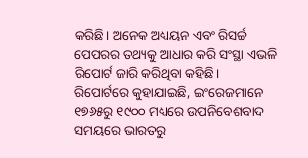କରିଛି। ଅନେକ ଅଧ୍ୟୟନ ଏବଂ ରିସର୍ଚ୍ଚ ପେପରର ତଥ୍ୟକୁ ଆଧାର କରି ସଂସ୍ଥା ଏଭଳି ରିପୋର୍ଟ ଜାରି କରିଥିବା କହିଛି।
ରିପୋର୍ଟରେ କୁହାଯାଇଛି, ଇଂରେଜମାନେ ୧୭୬୫ରୁ ୧୯୦୦ ମଧ୍ୟରେ ଉପନିବେଶବାଦ ସମୟରେ ଭାରତରୁ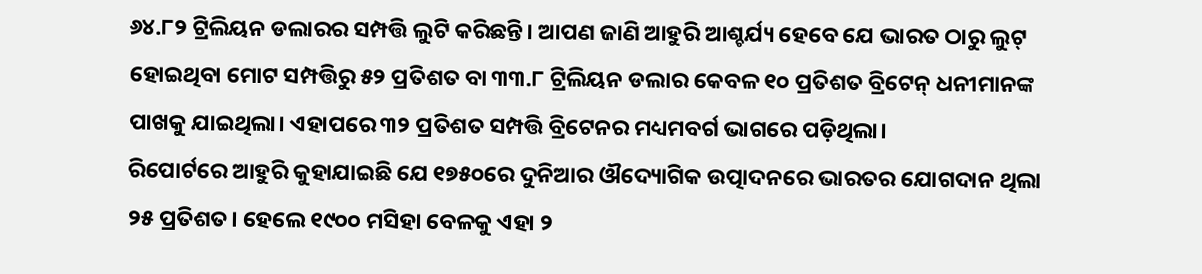୬୪.୮୨ ଟ୍ରିଲିୟନ ଡଲାରର ସମ୍ପତ୍ତି ଲୁଟି କରିଛନ୍ତି। ଆପଣ ଜାଣି ଆହୁରି ଆଶ୍ଚର୍ଯ୍ୟ ହେବେ ଯେ ଭାରତ ଠାରୁ ଲୁଟ୍ ହୋଇଥିବା ମୋଟ ସମ୍ପତ୍ତିରୁ ୫୨ ପ୍ରତିଶତ ବା ୩୩.୮ ଟ୍ରିଲିୟନ ଡଲାର କେବଳ ୧୦ ପ୍ରତିଶତ ବ୍ରିଟେନ୍ ଧନୀମାନଙ୍କ ପାଖକୁ ଯାଇଥିଲା। ଏହାପରେ ୩୨ ପ୍ରତିଶତ ସମ୍ପତ୍ତି ବ୍ରିଟେନର ମଧ୍ୟମବର୍ଗ ଭାଗରେ ପଡ଼ିଥିଲା।
ରିପୋର୍ଟରେ ଆହୁରି କୁହାଯାଇଛି ଯେ ୧୭୫୦ରେ ଦୁନିଆର ଔଦ୍ୟୋଗିକ ଉତ୍ପାଦନରେ ଭାରତର ଯୋଗଦାନ ଥିଲା ୨୫ ପ୍ରତିଶତ। ହେଲେ ୧୯୦୦ ମସିହା ବେଳକୁ ଏହା ୨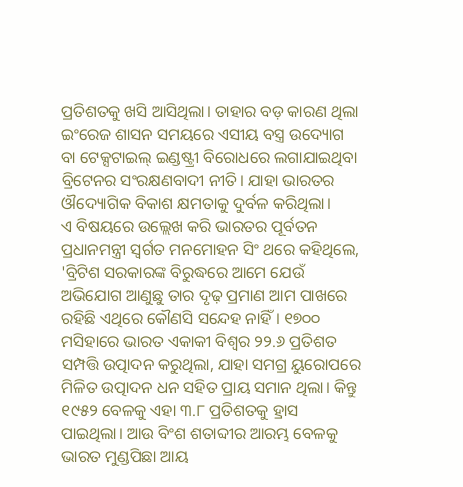ପ୍ରତିଶତକୁ ଖସି ଆସିଥିଲା। ତାହାର ବଡ଼ କାରଣ ଥିଲା ଇଂରେଜ ଶାସନ ସମୟରେ ଏସୀୟ ବସ୍ତ୍ର ଉଦ୍ୟୋଗ ବା ଟେକ୍ସଟାଇଲ୍ ଇଣ୍ଡଷ୍ଟ୍ରୀ ବିରୋଧରେ ଲଗାଯାଇଥିବା ବ୍ରିଟେନର ସଂରକ୍ଷଣବାଦୀ ନୀତି। ଯାହା ଭାରତର ଔଦ୍ୟୋଗିକ ବିକାଶ କ୍ଷମତାକୁ ଦୁର୍ବଳ କରିଥିଲା।
ଏ ବିଷୟରେ ଉଲ୍ଲେଖ କରି ଭାରତର ପୂର୍ବତନ ପ୍ରଧାନମନ୍ତ୍ରୀ ସ୍ୱର୍ଗତ ମନମୋହନ ସିଂ ଥରେ କହିଥିଲେ, 'ବ୍ରିଟିଶ ସରକାରଙ୍କ ବିରୁଦ୍ଧରେ ଆମେ ଯେଉଁ ଅଭିଯୋଗ ଆଣୁଛୁ ତାର ଦୃଢ଼ ପ୍ରମାଣ ଆମ ପାଖରେ ରହିଛି ଏଥିରେ କୌଣସି ସନ୍ଦେହ ନାହିଁ। ୧୭୦୦ ମସିହାରେ ଭାରତ ଏକାକୀ ବିଶ୍ୱର ୨୨.୬ ପ୍ରତିଶତ ସମ୍ପତ୍ତି ଉତ୍ପାଦନ କରୁଥିଲା, ଯାହା ସମଗ୍ର ୟୁରୋପରେ ମିଳିତ ଉତ୍ପାଦନ ଧନ ସହିତ ପ୍ରାୟ ସମାନ ଥିଲା। କିନ୍ତୁ ୧୯୫୨ ବେଳକୁ ଏହା ୩.୮ ପ୍ରତିଶତକୁ ହ୍ରାସ ପାଇଥିଲା। ଆଉ ବିଂଶ ଶତାବ୍ଦୀର ଆରମ୍ଭ ବେଳକୁ ଭାରତ ମୁଣ୍ଡପିଛା ଆୟ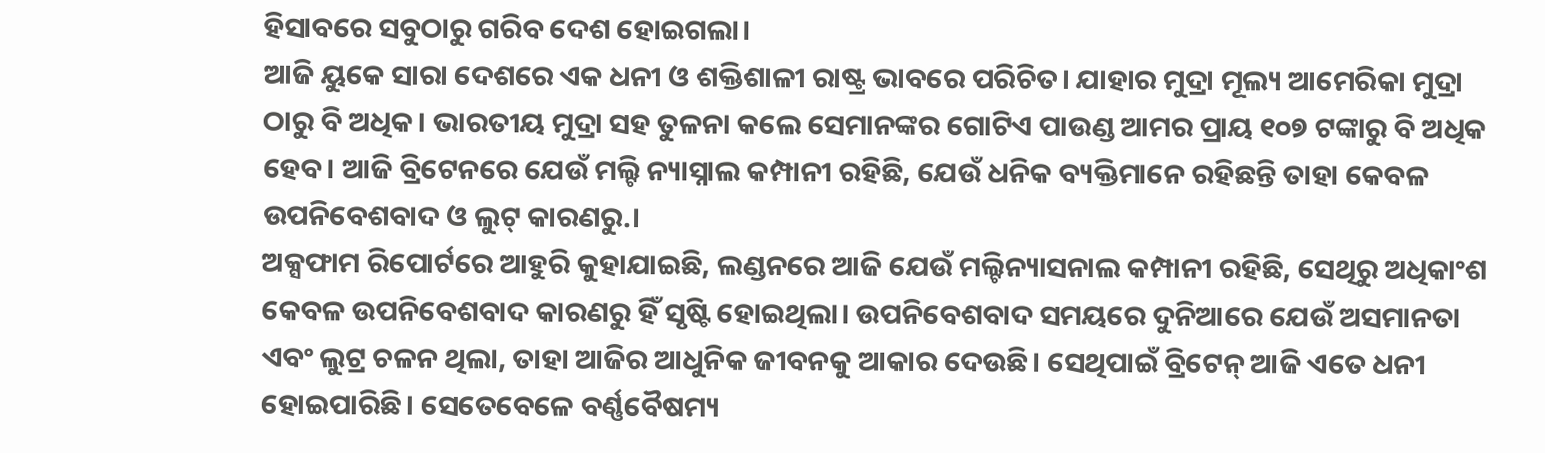ହିସାବରେ ସବୁଠାରୁ ଗରିବ ଦେଶ ହୋଇଗଲା।
ଆଜି ୟୁକେ ସାରା ଦେଶରେ ଏକ ଧନୀ ଓ ଶକ୍ତିଶାଳୀ ରାଷ୍ଟ୍ର ଭାବରେ ପରିଚିତ। ଯାହାର ମୁଦ୍ରା ମୂଲ୍ୟ ଆମେରିକା ମୁଦ୍ରା ଠାରୁ ବି ଅଧିକ। ଭାରତୀୟ ମୁଦ୍ରା ସହ ତୁଳନା କଲେ ସେମାନଙ୍କର ଗୋଟିଏ ପାଉଣ୍ଡ ଆମର ପ୍ରାୟ ୧୦୭ ଟଙ୍କାରୁ ବି ଅଧିକ ହେବ। ଆଜି ବ୍ରିଟେନରେ ଯେଉଁ ମଲ୍ଟି ନ୍ୟାସ୍ନାଲ କମ୍ପାନୀ ରହିଛି, ଯେଉଁ ଧନିକ ବ୍ୟକ୍ତିମାନେ ରହିଛନ୍ତି ତାହା କେବଳ ଉପନିବେଶବାଦ ଓ ଲୁଟ୍ କାରଣରୁ.।
ଅକ୍ସଫାମ ରିପୋର୍ଟରେ ଆହୁରି କୁହାଯାଇଛି, ଲଣ୍ଡନରେ ଆଜି ଯେଉଁ ମଲ୍ଟିନ୍ୟାସନାଲ କମ୍ପାନୀ ରହିଛି, ସେଥିରୁ ଅଧିକାଂଶ କେବଳ ଉପନିବେଶବାଦ କାରଣରୁ ହିଁ ସୃଷ୍ଟି ହୋଇଥିଲା। ଉପନିବେଶବାଦ ସମୟରେ ଦୁନିଆରେ ଯେଉଁ ଅସମାନତା ଏବଂ ଲୁଟ୍ର ଚଳନ ଥିଲା, ତାହା ଆଜିର ଆଧୁନିକ ଜୀବନକୁ ଆକାର ଦେଉଛି। ସେଥିପାଇଁ ବ୍ରିଟେନ୍ ଆଜି ଏତେ ଧନୀ ହୋଇପାରିଛି। ସେତେବେଳେ ବର୍ଣ୍ଣବୈଷମ୍ୟ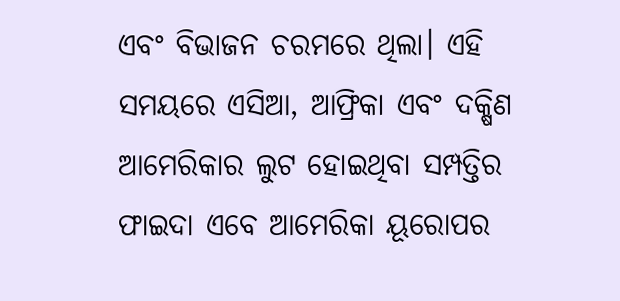ଏବଂ ବିଭାଜନ ଚରମରେ ଥିଲା। ଏହି ସମୟରେ ଏସିଆ, ଆଫ୍ରିକା ଏବଂ ଦକ୍ଷିଣ ଆମେରିକାର ଲୁଟ ହୋଇଥିବା ସମ୍ପତ୍ତିର ଫାଇଦା ଏବେ ଆମେରିକା ୟୂରୋପର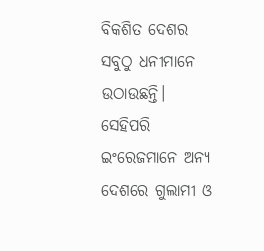ବିକଶିତ ଦେଶର ସବୁଠୁ ଧନୀମାନେ ଉଠାଉଛନ୍ତି। ସେହିପରି ଇଂରେଜମାନେ ଅନ୍ୟ ଦେଶରେ ଗୁଲାମୀ ଓ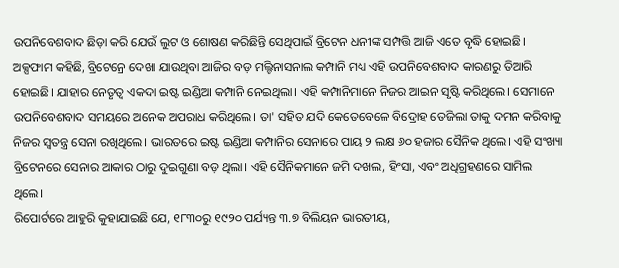ଉପନିବେଶବାଦ ଛିଡ଼ା କରି ଯେଉଁ ଲୁଟ ଓ ଶୋଷଣ କରିଛିନ୍ତି ସେଥିପାଇଁ ବ୍ରିଟେନ ଧନୀଙ୍କ ସମ୍ପତ୍ତି ଆଜି ଏତେ ବୃଦ୍ଧି ହୋଇଛି।
ଅକ୍ସଫାମ କହିଛି, ବ୍ରିଟେନ୍ରେ ଦେଖା ଯାଉଥିବା ଆଜିର ବଡ଼ ମଲ୍ଟିନାସନାଲ କମ୍ପାନି ମଧ୍ୟ ଏହି ଉପନିବେଶବାଦ କାରଣରୁ ତିଆରି ହୋଇଛି। ଯାହାର ନେତୃତ୍ୱ ଏକଦା ଇଷ୍ଟ ଇଣ୍ଡିଆ କମ୍ପାନି ନେଇଥିଲା। ଏହି କମ୍ପାନିମାନେ ନିଜର ଆଇନ ସୃଷ୍ଟି କରିଥିଲେ। ସେମାନେ ଉପନିବେଶବାଦ ସମୟରେ ଅନେକ ଅପରାଧ କରିଥିଲେ। ତା' ସହିତ ଯଦି କେତେବେଳେ ବିଦ୍ରୋହ ତେଜିଲା ତାକୁ ଦମନ କରିବାକୁ ନିଜର ସ୍ୱତନ୍ତ୍ର ସେନା ରଖିଥିଲେ। ଭାରତରେ ଇଷ୍ଟ ଇଣ୍ଡିଆ କମ୍ପାନିର ସେନାରେ ପାୟ ୨ ଲକ୍ଷ ୬୦ ହଜାର ସୈନିକ ଥିଲେ। ଏହି ସଂଖ୍ୟା ବ୍ରିଟେନରେ ସେନାର ଆକାର ଠାରୁ ଦୁଇଗୁଣା ବଡ଼ ଥିଲା। ଏହି ସୈନିକମାନେ ଜମି ଦଖଲ, ହିଂସା, ଏବଂ ଅଧିଗ୍ରହଣରେ ସାମିଲ ଥିଲେ।
ରିପୋର୍ଟରେ ଆହୁରି କୁହାଯାଇଛି ଯେ, ୧୮୩୦ରୁ ୧୯୨୦ ପର୍ଯ୍ୟନ୍ତ ୩.୭ ବିଲିୟନ ଭାରତୀୟ,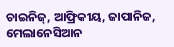ଚାଇନିଜ୍, ଆଫ୍ରିକୀୟ, ଜାପାନିଜ, ମେଲାନେସିଆନ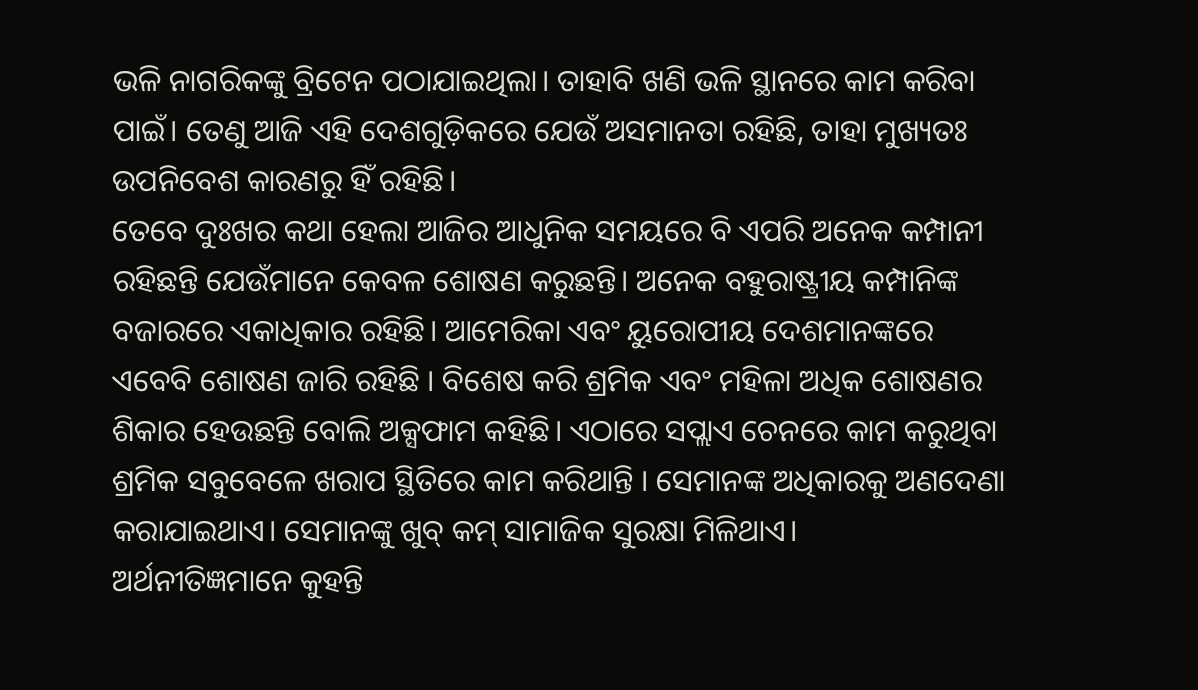ଭଳି ନାଗରିକଙ୍କୁ ବ୍ରିଟେନ ପଠାଯାଇଥିଲା। ତାହାବି ଖଣି ଭଳି ସ୍ଥାନରେ କାମ କରିବା ପାଇଁ। ତେଣୁ ଆଜି ଏହି ଦେଶଗୁଡ଼ିକରେ ଯେଉଁ ଅସମାନତା ରହିଛି, ତାହା ମୁଖ୍ୟତଃ ଉପନିବେଶ କାରଣରୁ ହିଁ ରହିଛି।
ତେବେ ଦୁଃଖର କଥା ହେଲା ଆଜିର ଆଧୁନିକ ସମୟରେ ବି ଏପରି ଅନେକ କମ୍ପାନୀ ରହିଛନ୍ତି ଯେଉଁମାନେ କେବଳ ଶୋଷଣ କରୁଛନ୍ତି। ଅନେକ ବହୁରାଷ୍ଟ୍ରୀୟ କମ୍ପାନିଙ୍କ ବଜାରରେ ଏକାଧିକାର ରହିଛି। ଆମେରିକା ଏବଂ ୟୁରୋପୀୟ ଦେଶମାନଙ୍କରେ ଏବେବି ଶୋଷଣ ଜାରି ରହିଛି । ବିଶେଷ କରି ଶ୍ରମିକ ଏବଂ ମହିଳା ଅଧିକ ଶୋଷଣର ଶିକାର ହେଉଛନ୍ତି ବୋଲି ଅକ୍ସଫାମ କହିଛି। ଏଠାରେ ସପ୍ଲାଏ ଚେନରେ କାମ କରୁଥିବା ଶ୍ରମିକ ସବୁବେଳେ ଖରାପ ସ୍ଥିତିରେ କାମ କରିଥାନ୍ତି । ସେମାନଙ୍କ ଅଧିକାରକୁ ଅଣଦେଣା କରାଯାଇଥାଏ। ସେମାନଙ୍କୁ ଖୁବ୍ କମ୍ ସାମାଜିକ ସୁରକ୍ଷା ମିଳିଥାଏ।
ଅର୍ଥନୀତିଜ୍ଞମାନେ କୁହନ୍ତି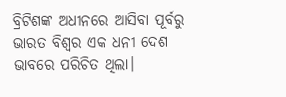ବ୍ରିଟିଶଙ୍କ ଅଧୀନରେ ଆସିବା ପୂର୍ବରୁ ଭାରତ ବିଶ୍ୱର ଏକ ଧନୀ ଦେଶ ଭାବରେ ପରିଚିତ ଥିଲା।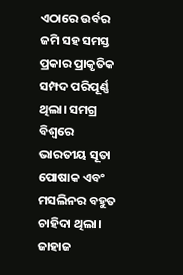ଏଠାରେ ଉର୍ବର ଜମି ସହ ସମସ୍ତ ପ୍ରକାର ପ୍ରାକୃତିକ ସମ୍ପଦ ପରିପୂର୍ଣ୍ଣ ଥିଲା। ସମଗ୍ର ବିଶ୍ୱରେ ଭାରତୀୟ ସୂତା ପୋଷାକ ଏବଂ ମସଲିନର ବହୁତ ଚାହିଦା ଥିଲା। ଜାହାଜ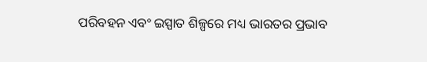ପରିବହନ ଏବଂ ଇସ୍ପାତ ଶିଳ୍ପରେ ମଧ୍ୟ ଭାରତର ପ୍ରଭାବ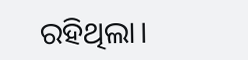ରହିଥିଲା।